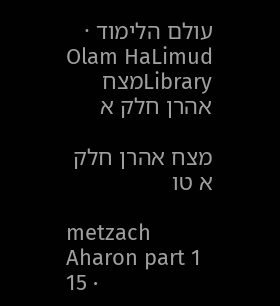עולם הלימוד · Olam HaLimud
Libraryמצח אהרן חלק א

מצח אהרן חלק א טו

metzach Aharon part 1 15 ·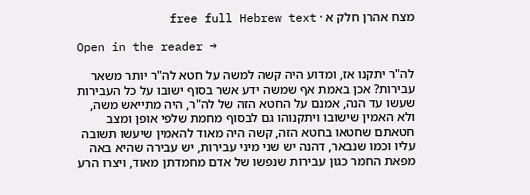מצח אהרן חלק א · free full Hebrew text

Open in the reader →

לה"ר יתקנו אז, ומדוע היה קשה למשה על חטא לה"ר יותר משאר עבירות? אכן באמת אף שמשה ידע אשר בסוף ישובו על כל העבירות שעשו עד הנה, אמנם על החטא הזה של לה"ר, היה מתייאש משה, ולא האמין שישובו ויתקנוהו גם לבסוף מחמת שלפי אופן ומצב חטאתם שחטאו בחטא הזה, קשה היה מאוד להאמין שיעשו תשובה עליו וכמו שנבאר, דהנה יש שני מיני עבירות, יש עבירה שהיא באה מפאת החמר כגון עבירות שנפשו של אדם מחמדתן מאוד, ויצרו הרע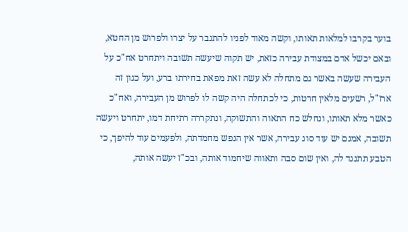בוער בקרבו למלאות תאותו, וקשה מאוד לפניו להתגבר על יצרו ולפרוש מן החטא, ובאם יכשל אדם במצודת עבירה כזאת, יש תקוה שיעשה תשובה ויתחרט אח"כ על העבירה שעשה באשר גם מתחלה לא עשה זאת מפאת בחירתו ברע, ועל כגון זה ארז"ל, רשעים מלאין חרטות, כי לכתחלה היה קשה לו לפרוש מן העבירה, ואח"כ כאשר מלא תאותו, ונחלש כח התאוה והתשוקה, ונתקררה רתיחת דמו, יתחרט ויעשה תשובה, אמנם יש עוד סוג עבירה, אשר אין הנפש מחמדתה, ולפעמים עוד להיפך, כי הטבע תתנגד לה, ואין שום סבה ותאווה שיחמוד אותה, ובכ"ז יעשה אותה,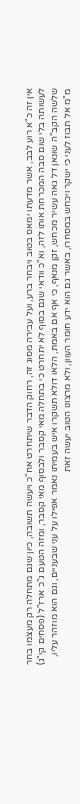אין זה כ"א רוע לבב, אשר מדעתו ימאס בטוב ויבחר ברע, ועל עבירה מסוג זה, רחוק הדבר שיתחרט אח"כ ויעשה תשובה, כיון שגם מתחלה רק מעצמו בחר לעשותה בלי שום סבה המכרחת אותו לזה, וא"כ וודאי שגם בסוף לא יתחרט כי בתחלה מאי קסבר ולבסוף מאי קסבר, ומזה הטעם ג"כ ארז"ל (פסחים קי"ג) שלשה הקב"ה שונאן דל גאה עשיר מכחש, זקן מנאף, כי אף אם באמת, הלאו דולא תשקרו איש בעמיתו נאמר אפילו על עני שבעניים, וגם הוא מוזהר עליו, מ"מ אל תבוז לעני כי ישקר ויכחש במסחרו, באשר גם הוא ידע חומר העוון, ולא מרצונו הטוב יעשה זאת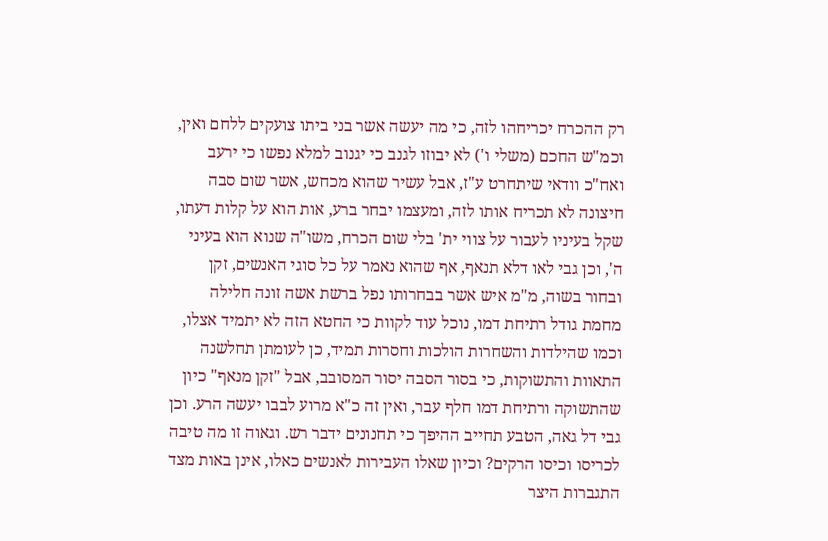רק ההכרח יכריחהו לזה, כי מה יעשה אשר בני ביתו צועקים ללחם ואין, וכמ"ש החכם (משלי ו') לא יבוזו לגנב כי יגנוב למלא נפשו כי ירעב ואח"כ וודאי שיתחרט ע"ז, אבל עשיר שהוא מכחש, אשר שום סבה חיצונה לא תכריח אותו לזה, ומעצמו יבחר ברע, אות הוא על קלות דעתו, שקל בעיניו לעבור על צווי ית' בלי שום הכרח, משו"ה שנוא הוא בעיני ה', וכן גבי לאו דלא תנאף, אף שהוא נאמר על כל סוגי האנשים, זקן ובחור בשוה, מ"מ איש אשר בבחרותו נפל ברשת אשה זונה חלילה מחמת גודל רתיחת דמו, נוכל עוד לקוות כי החטא הזה לא יתמיד אצלו, וכמו שהילדות והשחרות הולכות וחסרות תמיד, כן לעומתן תחלשנה התאוות והתשוקות, כי בסור הסבה יסור המסובב, אבל "זקן מנאף" כיון שהתשוקה ורתיחת דמו חלף עבר, ואין זה כ"א מרוע לבבו יעשה הרע. וכן גבי דל גאה, הטבע תחייב ההיפך כי תחנונים ידבר רש. וגאוה זו מה טיבה לכריסו וכיסו הרקים? וכיון שאלו העבירות לאנשים כאלו, אינן באות מצד התגברות היצר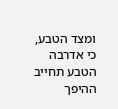ומצד הטבע, כי אדרבה הטבע תחייב ההיפך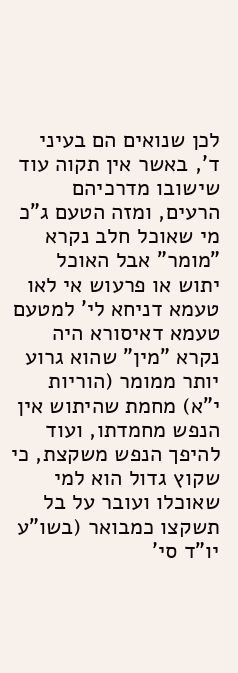לכן שנואים הם בעיני ד', באשר אין תקוה עוד שישובו מדרכיהם הרעים, ומזה הטעם ג"כ מי שאוכל חלב נקרא "מומר" אבל האוכל יתוש או פרעוש אי לאו טעמא דניחא לי' למטעם טעמא דאיסורא היה נקרא "מין" שהוא גרוע יותר ממומר (הוריות י"א) מחמת שהיתוש אין הנפש מחמדתו, ועוד להיפך הנפש משקצת, כי שקוץ גדול הוא למי שאוכלו ועובר על בל תשקצו כמבואר (בשו"ע יו"ד סי'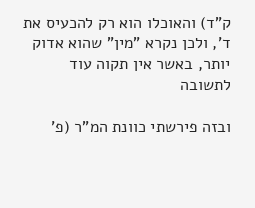ק"ד) והאוכלו הוא רק להכעיס את ד', ולכן נקרא "מין" שהוא אדוק יותר, באשר אין תקוה עוד לתשובה

ובזה פירשתי כוונת המ"ר (פ'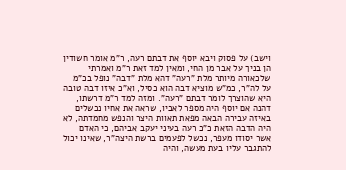וישב) על פסוק ויבא יוסף את דבתם רעה, ר"מ אומר חשודין הן בניך על אבר מן החי, ומאין למד זאת ר"מ ואמרתי שלכאורה מיותר מלת "רעה" דהא מלת "דבה" נופל בכ"מ על לה"ר, כמ"ש מוציא דבה הוא כסיל, וא"כ איזו דבה טובה היא שהוצרך לומר דבתם "רעה". ומזה למד ר"מ דרשתו, דהנה אם יוסף היה מספר לאביו, שראה את אחיו נכשלים באיזה עבירה הבאה מפאת תאוות היצר והנפש מחמדתה, לא היה הדבה הזאת כ"כ רעה בעיני יעקב אביהם, כי האדם אשר יסודו מעפר, נכשל לפעמים ברשת היצה"ר, שאינו יכול להתגבר עליו בעת מעשה, והיה